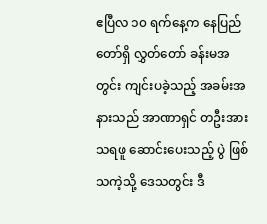ဧပြီလ ၁၀ ရက်နေ့က နေပြည်တော်ရှိ လွှတ်တော် ခန်းမအတွင်း ကျင်းပခဲ့သည့် အခမ်းအနားသည် အာဏာရှင် တဦးအား သရဖူ ဆောင်းပေးသည့် ပွဲ ဖြစ်သကဲ့သို့ ဒေသတွင်း ဒီ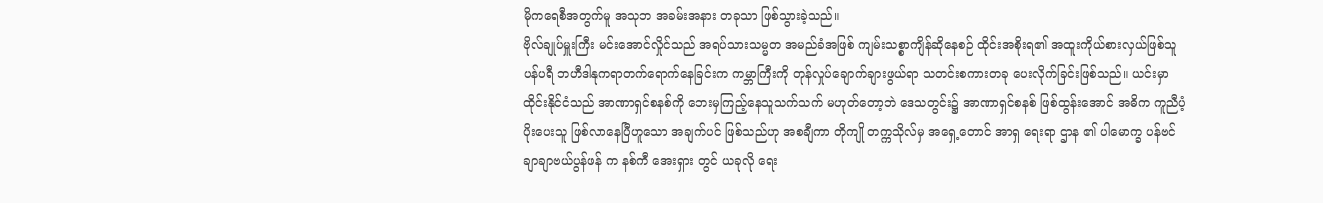မိုကရေစီအတွက်မူ အသုဘ အခမ်းအနား တခုသာ ဖြစ်သွားခဲ့သည်။
ဗိုလ်ချုပ်မှူးကြီး မင်းအောင်လှိုင်သည် အရပ်သားသမ္မတ အမည်ခံအဖြစ် ကျမ်းသစ္စာကျိန်ဆိုနေစဉ် ထိုင်းအစိုးရ၏ အထူးကိုယ်စားလှယ်ဖြစ်သူ ပန်ပရီ ဘဟီဒါနုကရာတက်ရောက်နေခြင်းက ကမ္ဘာကြီးကို တုန်လှုပ်ချောက်ချားဖွယ်ရာ သတင်းစကားတခု ပေးလိုက်ခြင်းဖြစ်သည်။ ယင်းမှာ ထိုင်းနိုင်ငံသည် အာဏာရှင်စနစ်ကို ဘေးမှကြည့်နေသူသက်သက် မဟုတ်တော့ဘဲ ဒေသတွင်း၌ အာဏာရှင်စနစ် ဖြစ်ထွန်းအောင် အဓိက ကူညီပံ့ပိုးပေးသူ ဖြစ်လာနေပြီဟူသော အချက်ပင် ဖြစ်သည်ဟု အစချီကာ တိုကျို တက္ကသိုလ်မှ အရှေ့တောင် အာရှ ရေးရာ ဌာန ၏ ပါမောက္ခ ပန်ဗင် ချာချာဗယ်ပွန်ဖန် က နစ်ကီ အေးရှား တွင် ယခုလို ရေး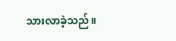သားလာခဲ့သည်။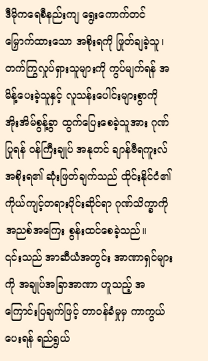ဒီမိုကရေစီနည်းကျ ရွေးကောက်တင်မြှောက်ထားသော အစိုးရကို ဖြုတ်ချခဲ့သူ၊ တက်ကြွလှုပ်ရှားသူများကို ကွပ်မျက်ရန် အမိန့်ပေးခဲ့သူနှင့် လူသန်းပေါင်းများစွာကို အိုးအိမ်စွန့်ခွာ ထွက်ပြေးစေခဲ့သူအား ဂုဏ်ပြုရန် ဝန်ကြီးချုပ် အနုတင် ချာန်ဗီရကူးလ် အစိုးရ၏ ဆုံးဖြတ်ချက်သည် ထိုင်းနိုင်ငံ၏ ကိုယ်ကျင့်တရားပိုင်းဆိုင်ရာ ဂုဏ်သိက္ခာကို အညစ်အကြေး စွန်းထင်စေခဲ့သည်။
၎င်းသည် အာဆီယံအတွင်း အာဏာရှင်များကို အချုပ်အခြာအာဏာ ဟူသည့် အကြောင်းပြချက်ဖြင့် တာဝန်ခံမှုမှ ကာကွယ်ပေးရန် ရည်ရွယ်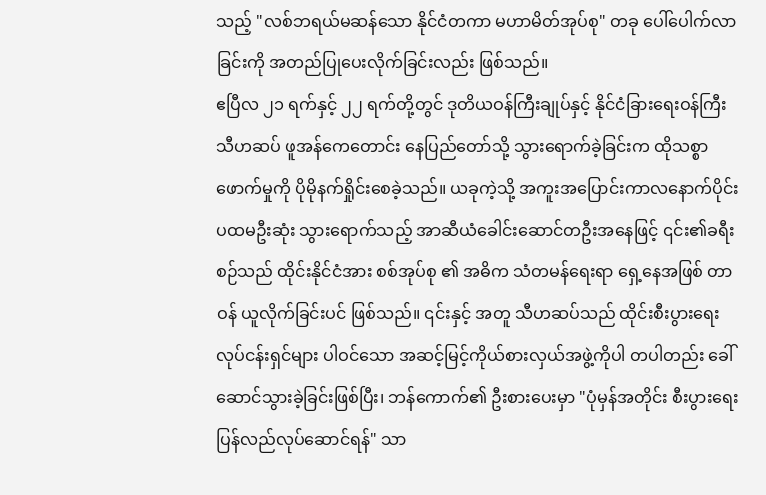သည့် "လစ်ဘရယ်မဆန်သော နိုင်ငံတကာ မဟာမိတ်အုပ်စု" တခု ပေါ်ပေါက်လာခြင်းကို အတည်ပြုပေးလိုက်ခြင်းလည်း ဖြစ်သည်။
ဧပြီလ ၂၁ ရက်နှင့် ၂၂ ရက်တို့တွင် ဒုတိယဝန်ကြီးချုပ်နှင့် နိုင်ငံခြားရေးဝန်ကြီး သီဟဆပ် ဖူအန်ကေတောင်း နေပြည်တော်သို့ သွားရောက်ခဲ့ခြင်းက ထိုသစ္စာဖောက်မှုကို ပိုမိုနက်ရှိုင်းစေခဲ့သည်။ ယခုကဲ့သို့ အကူးအပြောင်းကာလနောက်ပိုင်း ပထမဦးဆုံး သွားရောက်သည့် အာဆီယံခေါင်းဆောင်တဦးအနေဖြင့် ၎င်း၏ခရီးစဉ်သည် ထိုင်းနိုင်ငံအား စစ်အုပ်စု ၏ အဓိက သံတမန်ရေးရာ ရှေ့နေအဖြစ် တာဝန် ယူလိုက်ခြင်းပင် ဖြစ်သည်။ ၎င်းနှင့် အတူ သီဟဆပ်သည် ထိုင်းစီးပွားရေးလုပ်ငန်းရှင်များ ပါဝင်သော အဆင့်မြင့်ကိုယ်စားလှယ်အဖွဲ့ကိုပါ တပါတည်း ခေါ်ဆောင်သွားခဲ့ခြင်းဖြစ်ပြီး၊ ဘန်ကောက်၏ ဦးစားပေးမှာ "ပုံမှန်အတိုင်း စီးပွားရေး ပြန်လည်လုပ်ဆောင်ရန်" သာ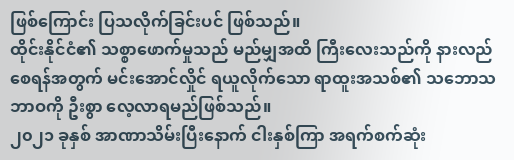ဖြစ်ကြောင်း ပြသလိုက်ခြင်းပင် ဖြစ်သည်။
ထိုင်းနိုင်ငံ၏ သစ္စာဖောက်မှုသည် မည်မျှအထိ ကြီးလေးသည်ကို နားလည်စေရန်အတွက် မင်းအောင်လှိုင် ရယူလိုက်သော ရာထူးအသစ်၏ သဘောသဘာဝကို ဦးစွာ လေ့လာရမည်ဖြစ်သည်။
၂၀၂၁ ခုနှစ် အာဏာသိမ်းပြီးနောက် ငါးနှစ်ကြာ အရက်စက်ဆုံး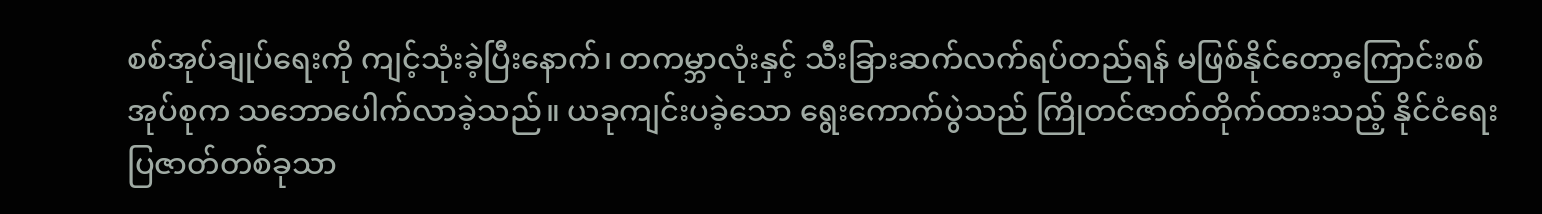စစ်အုပ်ချုပ်ရေးကို ကျင့်သုံးခဲ့ပြီးနောက်၊ တကမ္ဘာလုံးနှင့် သီးခြားဆက်လက်ရပ်တည်ရန် မဖြစ်နိုင်တော့ကြောင်းစစ်အုပ်စုက သဘောပေါက်လာခဲ့သည်။ ယခုကျင်းပခဲ့သော ရွေးကောက်ပွဲသည် ကြိုတင်ဇာတ်တိုက်ထားသည့် နိုင်ငံရေးပြဇာတ်တစ်ခုသာ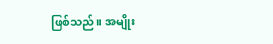ဖြစ်သည်။ အမျိုး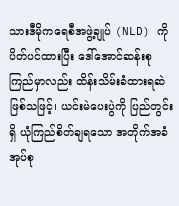သားဒီမိုကရေစီအဖွဲ့ချုပ် (NLD) ကို ပိတ်ပင်ထားပြီး ဒေါ်အောင်ဆန်းစုကြည်မှာလည်း ထိန်းသိမ်းခံထားရဆဲဖြစ်သဖြင့်၊ ယင်းမဲပေးပွဲကို ပြည်တွင်းရှိ ယုံကြည်စိတ်ချရသော အတိုက်အခံအုပ်စု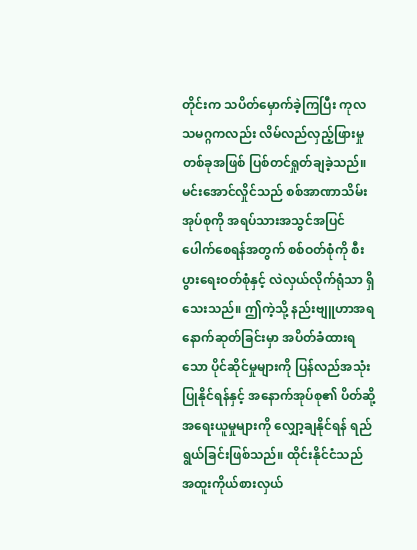တိုင်းက သပိတ်မှောက်ခဲ့ကြပြီး ကုလသမဂ္ဂကလည်း လိမ်လည်လှည့်ဖြားမှုတစ်ခုအဖြစ် ပြစ်တင်ရှုတ်ချခဲ့သည်။
မင်းအောင်လှိုင်သည် စစ်အာဏာသိမ်းအုပ်စုကို အရပ်သားအသွင်အပြင် ပေါက်စေရန်အတွက် စစ်ဝတ်စုံကို စီးပွားရေးဝတ်စုံနှင့် လဲလှယ်လိုက်ရုံသာ ရှိသေးသည်။ ဤကဲ့သို့ နည်းဗျူဟာအရ နောက်ဆုတ်ခြင်းမှာ အပိတ်ခံထားရသော ပိုင်ဆိုင်မှုများကို ပြန်လည်အသုံးပြုနိုင်ရန်နှင့် အနောက်အုပ်စု၏ ပိတ်ဆို့အရေးယူမှုများကို လျှော့ချနိုင်ရန် ရည်ရွယ်ခြင်းဖြစ်သည်။ ထိုင်းနိုင်ငံသည် အထူးကိုယ်စားလှယ်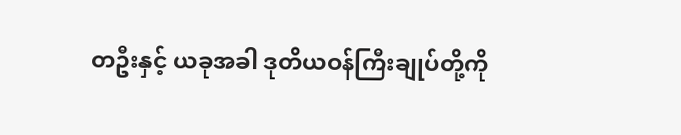တဦးနှင့် ယခုအခါ ဒုတိယဝန်ကြီးချုပ်တို့ကို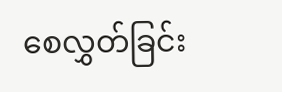စေလွှတ်ခြင်း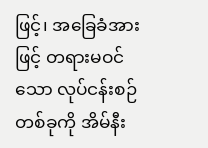ဖြင့်၊ အခြေခံအားဖြင့် တရားမဝင်သော လုပ်ငန်းစဉ်တစ်ခုကို အိမ်နီး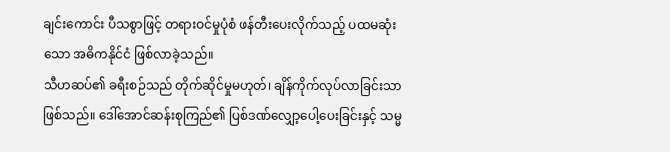ချင်းကောင်း ပီသစွာဖြင့် တရားဝင်မှုပုံစံ ဖန်တီးပေးလိုက်သည့် ပထမဆုံးသော အဓိကနိုင်ငံ ဖြစ်လာခဲ့သည်။
သီဟဆပ်၏ ခရီးစဉ်သည် တိုက်ဆိုင်မှုမဟုတ်၊ ချိန်ကိုက်လုပ်လာခြင်းသာ ဖြစ်သည်။ ဒေါ်အောင်ဆန်းစုကြည်၏ ပြစ်ဒဏ်လျှော့ပေါ့ပေးခြင်းနှင့် သမ္မ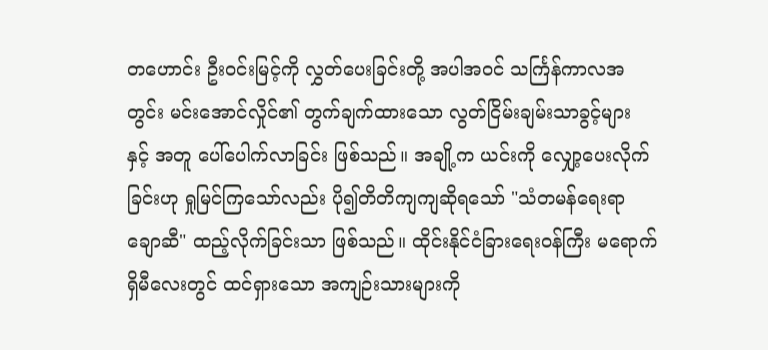တဟောင်း ဦးဝင်းမြင့်ကို လွှတ်ပေးခြင်းတို့ အပါအဝင် သင်္ကြန်ကာလအတွင်း မင်းအောင်လှိုင်၏ တွက်ချက်ထားသော လွတ်ငြိမ်းချမ်းသာခွင့်များ နှင့် အတူ ပေါ်ပေါက်လာခြင်း ဖြစ်သည်။ အချို့က ယင်းကို လျှော့ပေးလိုက်ခြင်းဟု ရှုမြင်ကြသော်လည်း ပို၍တိတိကျကျဆိုရသော် "သံတမန်ရေးရာ ချောဆီ" ထည့်လိုက်ခြင်းသာ ဖြစ်သည်။ ထိုင်းနိုင်ငံခြားရေးဝန်ကြီး မရောက်ရှိမီလေးတွင် ထင်ရှားသော အကျဉ်းသားများကို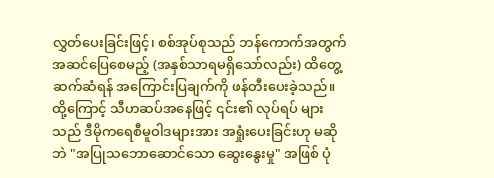လွှတ်ပေးခြင်းဖြင့်၊ စစ်အုပ်စုသည် ဘန်ကောက်အတွက် အဆင်ပြေစေမည့် (အနှစ်သာရမရှိသော်လည်း) ထိတွေ့ဆက်ဆံရန် အကြောင်းပြချက်ကို ဖန်တီးပေးခဲ့သည်။ ထို့ကြောင့် သီဟဆပ်အနေဖြင့် ၎င်း၏ လုပ်ရပ် များသည် ဒီမိုကရေစီမူဝါဒများအား အရှုံးပေးခြင်းဟု မဆိုဘဲ "အပြုသဘောဆောင်သော ဆွေးနွေးမှု" အဖြစ် ပုံ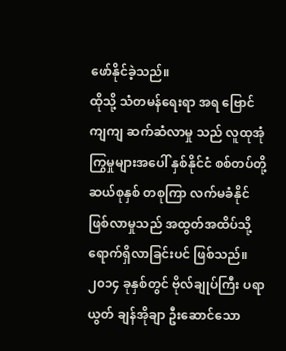ဖော်နိုင်ခဲ့သည်။
ထိုသို့ သံတမန်ရေးရာ အရ ဗြောင်ကျကျ ဆက်ဆံလာမှု သည် လူထုအုံကြွမှုများအပေါ် နှစ်နိုင်ငံ စစ်တပ်တို့ ဆယ်စုနှစ် တစုကြာ လက်မခံနိုင် ဖြစ်လာမှုသည် အထွတ်အထိပ်သို့ ရောက်ရှိလာခြင်းပင် ဖြစ်သည်။ ၂၀၁၄ ခုနှစ်တွင် ဗိုလ်ချုပ်ကြီး ပရာယွတ် ချန်အိုချာ ဦးဆောင်သော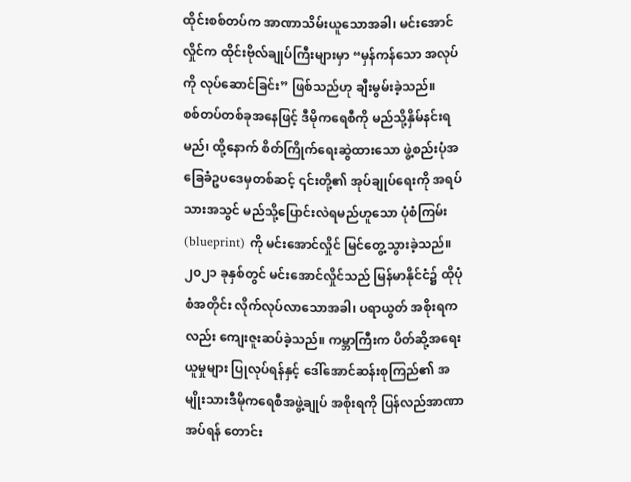ထိုင်းစစ်တပ်က အာဏာသိမ်းယူသောအခါ၊ မင်းအောင်လှိုင်က ထိုင်းဗိုလ်ချုပ်ကြီးများမှာ “မှန်ကန်သော အလုပ်ကို လုပ်ဆောင်ခြင်း” ဖြစ်သည်ဟု ချီးမွမ်းခဲ့သည်။
စစ်တပ်တစ်ခုအနေဖြင့် ဒီမိုကရေစီကို မည်သို့နှိမ်နင်းရမည်၊ ထို့နောက် စိတ်ကြိုက်ရေးဆွဲထားသော ဖွဲ့စည်းပုံအခြေခံဥပဒေမှတစ်ဆင့် ၎င်းတို့၏ အုပ်ချုပ်ရေးကို အရပ်သားအသွင် မည်သို့ပြောင်းလဲရမည်ဟူသော ပုံစံကြမ်း (blueprint) ကို မင်းအောင်လှိုင် မြင်တွေ့သွားခဲ့သည်။ ၂၀၂၁ ခုနှစ်တွင် မင်းအောင်လှိုင်သည် မြန်မာနိုင်ငံ၌ ထိုပုံစံအတိုင်း လိုက်လုပ်လာသောအခါ၊ ပရာယွတ် အစိုးရကလည်း ကျေးဇူးဆပ်ခဲ့သည်။ ကမ္ဘာကြီးက ပိတ်ဆို့အရေးယူမှုများ ပြုလုပ်ရန်နှင့် ဒေါ်အောင်ဆန်းစုကြည်၏ အမျိုးသားဒီမိုကရေစီအဖွဲ့ချုပ် အစိုးရကို ပြန်လည်အာဏာအပ်ရန် တောင်း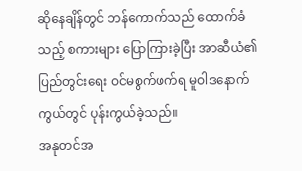ဆိုနေချိန်တွင် ဘန်ကောက်သည် ထောက်ခံသည့် စကားများ ပြောကြားခဲ့ပြီး အာဆီယံ၏ ပြည်တွင်းရေး ဝင်မစွက်ဖက်ရ မူဝါဒနောက်ကွယ်တွင် ပုန်းကွယ်ခဲ့သည်။
အနုတင်အ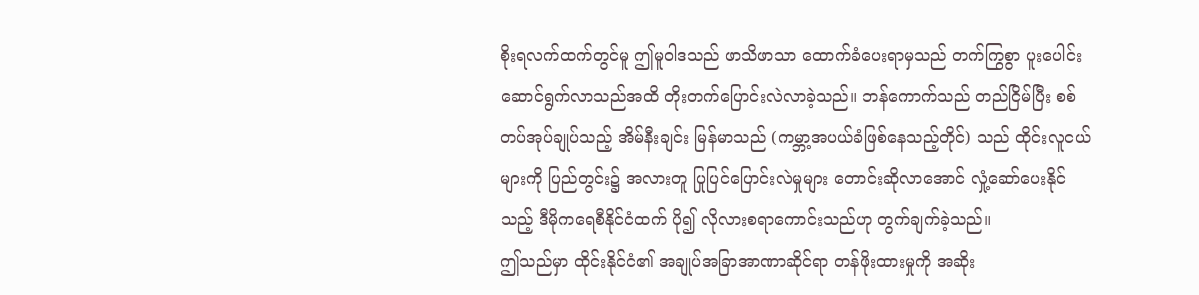စိုးရလက်ထက်တွင်မူ ဤမူဝါဒသည် ဖာသိဖာသာ ထောက်ခံပေးရာမှသည် တက်ကြွစွာ ပူးပေါင်းဆောင်ရွက်လာသည်အထိ တိုးတက်ပြောင်းလဲလာခဲ့သည်။ ဘန်ကောက်သည် တည်ငြိမ်ပြီး စစ်တပ်အုပ်ချုပ်သည့် အိမ်နီးချင်း မြန်မာသည် (ကမ္ဘာ့အပယ်ခံဖြစ်နေသည့်တိုင်) သည် ထိုင်းလူငယ်များကို ပြည်တွင်း၌ အလားတူ ပြုပြင်ပြောင်းလဲမှုများ တောင်းဆိုလာအောင် လှုံ့ဆော်ပေးနိုင်သည့် ဒီမိုကရေစီနိုင်ငံထက် ပို၍ လိုလားစရာကောင်းသည်ဟု တွက်ချက်ခဲ့သည်။
ဤသည်မှာ ထိုင်းနိုင်ငံ၏ အချုပ်အခြာအာဏာဆိုင်ရာ တန်ဖိုးထားမှုကို အဆိုး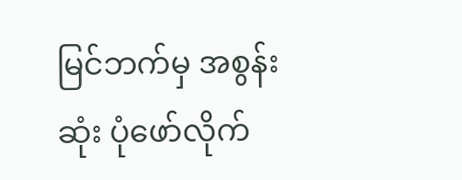မြင်ဘက်မှ အစွန်းဆုံး ပုံဖော်လိုက်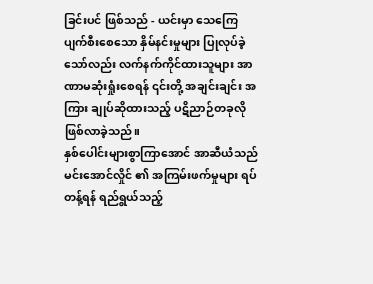ခြင်းပင် ဖြစ်သည် - ယင်းမှာ သေကြေပျက်စီးစေသော နှိမ်နင်းမှုများ ပြုလုပ်ခဲ့သော်လည်း လက်နက်ကိုင်ထားသူများ အာဏာမဆုံးရှုံးစေရန် ၎င်းတို့ အချင်းချင်း အကြား ချုပ်ဆိုထားသည့် ပဋိညာဉ်တခုလို ဖြစ်လာခဲ့သည်။
နှစ်ပေါင်းများစွာကြာအောင် အာဆီယံသည် မင်းအောင်လှိုင် ၏ အကြမ်းဖက်မှုများ ရပ်တန့်ရန် ရည်ရွယ်သည့်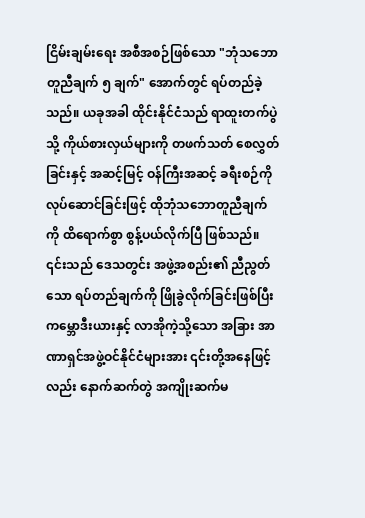ငြိမ်းချမ်းရေး အစီအစဉ်ဖြစ်သော "ဘုံသဘောတူညီချက် ၅ ချက်" အောက်တွင် ရပ်တည်ခဲ့သည်။ ယခုအခါ ထိုင်းနိုင်ငံသည် ရာထူးတက်ပွဲသို့ ကိုယ်စားလှယ်များကို တဖက်သတ် စေလွှတ်ခြင်းနှင့် အဆင့်မြင့် ဝန်ကြီးအဆင့် ခရီးစဉ်ကို လုပ်ဆောင်ခြင်းဖြင့် ထိုဘုံသဘောတူညီချက်ကို ထိရောက်စွာ စွန့်ပယ်လိုက်ပြီ ဖြစ်သည်။
၎င်းသည် ဒေသတွင်း အဖွဲ့အစည်း၏ ညီညွတ်သော ရပ်တည်ချက်ကို ဖြိုခွဲလိုက်ခြင်းဖြစ်ပြီး ကမ္ဘောဒီးယားနှင့် လာအိုကဲ့သို့သော အခြား အာဏာရှင်အဖွဲ့ဝင်နိုင်ငံများအား ၎င်းတို့အနေဖြင့်လည်း နောက်ဆက်တွဲ အကျိုးဆက်မ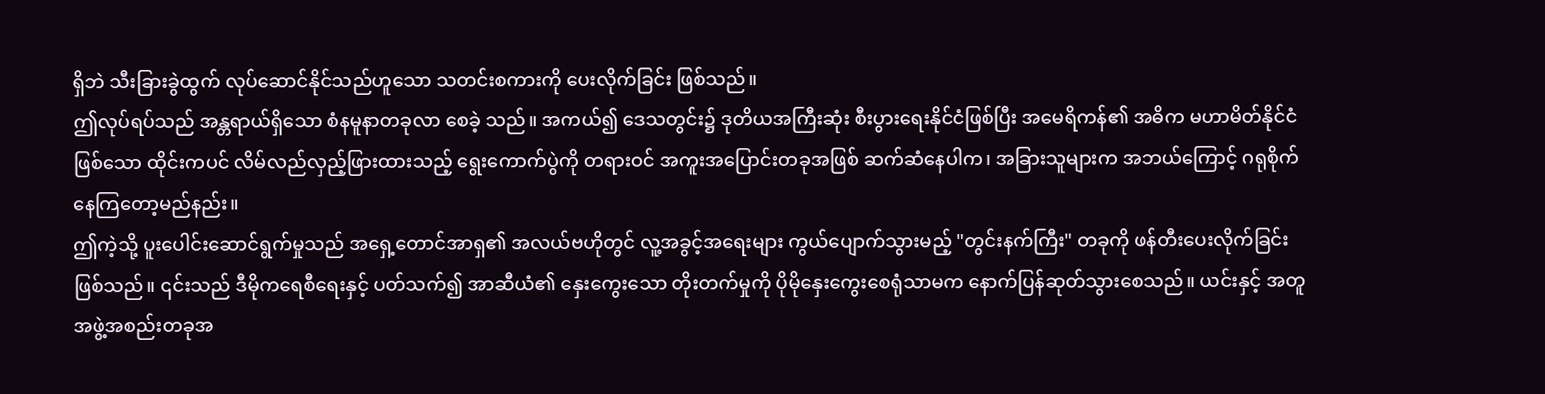ရှိဘဲ သီးခြားခွဲထွက် လုပ်ဆောင်နိုင်သည်ဟူသော သတင်းစကားကို ပေးလိုက်ခြင်း ဖြစ်သည်။
ဤလုပ်ရပ်သည် အန္တရာယ်ရှိသော စံနမူနာတခုလာ စေခဲ့ သည်။ အကယ်၍ ဒေသတွင်း၌ ဒုတိယအကြီးဆုံး စီးပွားရေးနိုင်ငံဖြစ်ပြီး အမေရိကန်၏ အဓိက မဟာမိတ်နိုင်ငံဖြစ်သော ထိုင်းကပင် လိမ်လည်လှည့်ဖြားထားသည့် ရွေးကောက်ပွဲကို တရားဝင် အကူးအပြောင်းတခုအဖြစ် ဆက်ဆံနေပါက၊ အခြားသူများက အဘယ်ကြောင့် ဂရုစိုက်နေကြတော့မည်နည်း။
ဤကဲ့သို့ ပူးပေါင်းဆောင်ရွက်မှုသည် အရှေ့တောင်အာရှ၏ အလယ်ဗဟိုတွင် လူ့အခွင့်အရေးများ ကွယ်ပျောက်သွားမည့် "တွင်းနက်ကြီး" တခုကို ဖန်တီးပေးလိုက်ခြင်း ဖြစ်သည်။ ၎င်းသည် ဒီမိုကရေစီရေးနှင့် ပတ်သက်၍ အာဆီယံ၏ နှေးကွေးသော တိုးတက်မှုကို ပိုမိုနှေးကွေးစေရုံသာမက နောက်ပြန်ဆုတ်သွားစေသည်။ ယင်းနှင့် အတူအဖွဲ့အစည်းတခုအ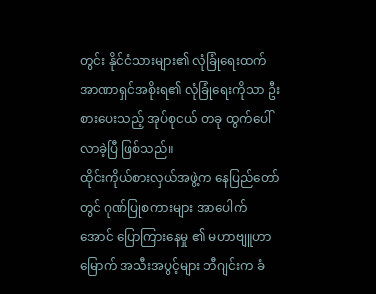တွင်း နိုင်ငံသားများ၏ လုံခြုံရေးထက် အာဏာရှင်အစိုးရ၏ လုံခြုံရေးကိုသာ ဦးစားပေးသည့် အုပ်စုငယ် တခု ထွက်ပေါ် လာခဲ့ပြီ ဖြစ်သည်။
ထိုင်းကိုယ်စားလှယ်အဖွဲ့က နေပြည်တော်တွင် ဂုဏ်ပြုစကားများ အာပေါက် အောင် ပြောကြားနေမှု ၏ မဟာဗျူဟာမြောက် အသီးအပွင့်များ ဘီဂျင်းက ခံ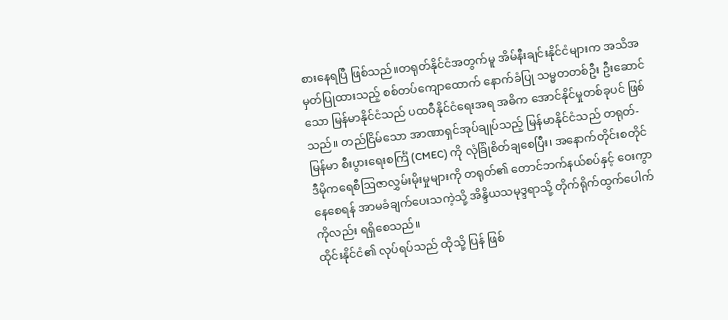စားနေရပြီ ဖြစ်သည်။တရုတ်နိုင်ငံအတွက်မူ အိမ်နီးချင်းနိုင်ငံများက အသိအမှတ်ပြုထားသည့် စစ်တပ်ကျောထောက် နောက်ခံပြု သမ္မတတစ်ဦး ဦးဆောင်သော မြန်မာနိုင်ငံသည် ပထဝီနိုင်ငံရေးအရ အဓိက အောင်နိုင်မှုတစ်ခုပင် ဖြစ်သည်။ တည်ငြိမ်သော အာဏာရှင်အုပ်ချုပ်သည့် မြန်မာနိုင်ငံသည် တရုတ်-မြန်မာ စီးပွားရေးစင်္ကြံ (CMEC) ကို လုံခြုံစိတ်ချစေပြီး၊ အနောက်တိုင်းစတိုင် ဒီမိုကရေစီဩဇာလွှမ်းမိုးမှုများကို တရုတ်၏ တောင်ဘက်နယ်စပ်နှင့် ဝေးကွာနေစေရန် အာမခံချက်ပေးသကဲ့သို့ အိန္ဒိယသမုဒ္ဒရာသို့ တိုက်ရိုက်ထွက်ပေါက်ကိုလည်း ရရှိစေသည်။
ထိုင်းနိုင်ငံ၏ လုပ်ရပ်သည် ထိုသို့ ပြန် ဖြစ်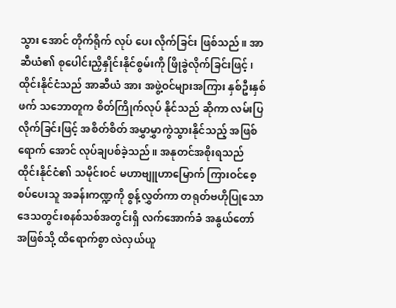သွား အောင် တိုက်ရိုက် လုပ် ပေး လိုက်ခြင်း ဖြစ်သည်။ အာဆီယံ၏ စုပေါင်းညှိနှိုင်းနိုင်စွမ်းကို ဖြိုခွဲလိုက်ခြင်းဖြင့်၊ ထိုင်းနိုင်ငံသည် အာဆီယံ အား အဖွဲ့ဝင်များအကြား နှစ်ဦးနှစ်ဖက် သဘောတူက စိတ်ကြိုက်လုပ် နိုင်သည် ဆိုကာ လမ်းပြလိုက်ခြင်းဖြင့် အစိတ်စိတ် အမွှာမွှာကွဲသွားနိုင်သည့် အဖြစ် ရောက် အောင် လုပ်ချပစ်ခဲ့သည်။ အနုတင်အစိုးရသည် ထိုင်းနိုင်ငံ၏ သမိုင်းဝင် မဟာဗျူဟာမြောက် ကြားဝင်စေ့စပ်ပေးသူ အခန်းကဏ္ဍကို စွန့်လွှတ်ကာ တရုတ်ဗဟိုပြုသော ဒေသတွင်းစနစ်သစ်အတွင်းရှိ လက်အောက်ခံ အနွယ်တော်အဖြစ်သို့ ထိရောက်စွာ လဲလှယ်ယူ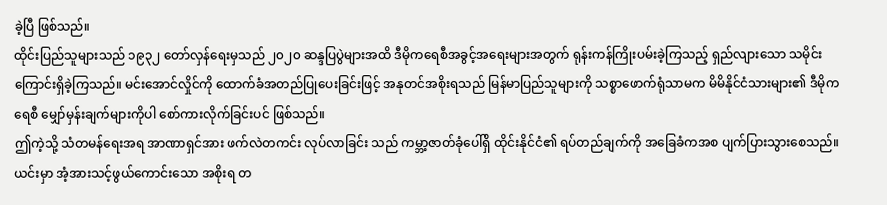ခဲ့ပြီ ဖြစ်သည်။
ထိုင်းပြည်သူများသည် ၁၉၃၂ တော်လှန်ရေးမှသည် ၂၀၂၀ ဆန္ဒပြပွဲများအထိ ဒီမိုကရေစီအခွင့်အရေးများအတွက် ရုန်းကန်ကြိုးပမ်းခဲ့ကြသည့် ရှည်လျားသော သမိုင်းကြောင်းရှိခဲ့ကြသည်။ မင်းအောင်လှိုင်ကို ထောက်ခံအတည်ပြုပေးခြင်းဖြင့် အနုတင်အစိုးရသည် မြန်မာပြည်သူများကို သစ္စာဖောက်ရုံသာမက မိမိနိုင်ငံသားများ၏ ဒီမိုကရေစီ မျှော်မှန်းချက်များကိုပါ စော်ကားလိုက်ခြင်းပင် ဖြစ်သည်။
ဤကဲ့သို့ သံတမန်ရေးအရ အာဏာရှင်အား ဖက်လဲတကင်း လုပ်လာခြင်း သည် ကမ္ဘာ့ဇာတ်ခုံပေါ်ရှိ ထိုင်းနိုင်ငံ၏ ရပ်တည်ချက်ကို အခြေခံကအစ ပျက်ပြားသွားစေသည်။ ယင်းမှာ အံ့အားသင့်ဖွယ်ကောင်းသော အစိုးရ တ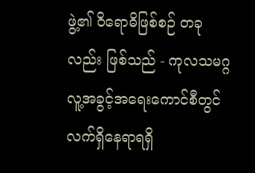ဖွဲ့၏ ဝိရောဓိဖြစ်စဉ် တခုလည်း ဖြစ်သည် - ကုလသမဂ္ဂ လူ့အခွင့်အရေးကောင်စီတွင် လက်ရှိနေရာရရှိ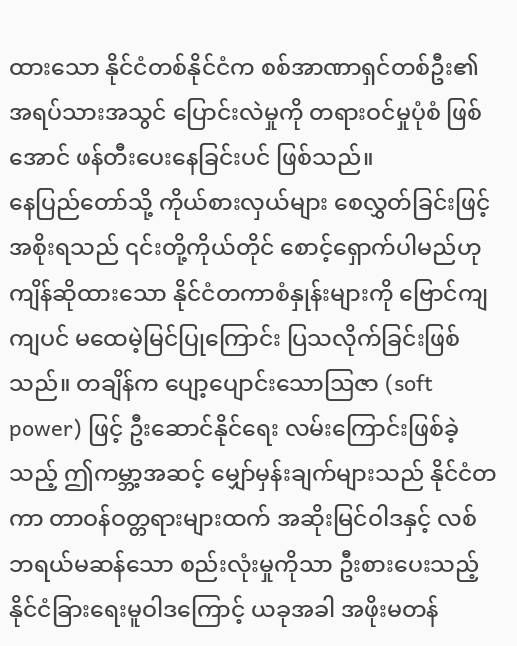ထားသော နိုင်ငံတစ်နိုင်ငံက စစ်အာဏာရှင်တစ်ဦး၏ အရပ်သားအသွင် ပြောင်းလဲမှုကို တရားဝင်မှုပုံစံ ဖြစ်အောင် ဖန်တီးပေးနေခြင်းပင် ဖြစ်သည်။
နေပြည်တော်သို့ ကိုယ်စားလှယ်များ စေလွှတ်ခြင်းဖြင့် အစိုးရသည် ၎င်းတို့ကိုယ်တိုင် စောင့်ရှောက်ပါမည်ဟု ကျိန်ဆိုထားသော နိုင်ငံတကာစံနှုန်းများကို ဗြောင်ကျကျပင် မထေမဲ့မြင်ပြုကြောင်း ပြသလိုက်ခြင်းဖြစ်သည်။ တချိန်က ပျော့ပျောင်းသောဩဇာ (soft power) ဖြင့် ဦးဆောင်နိုင်ရေး လမ်းကြောင်းဖြစ်ခဲ့သည့် ဤကမ္ဘာ့အဆင့် မျှော်မှန်းချက်များသည် နိုင်ငံတကာ တာဝန်ဝတ္တရားများထက် အဆိုးမြင်ဝါဒနှင့် လစ်ဘရယ်မဆန်သော စည်းလုံးမှုကိုသာ ဦးစားပေးသည့် နိုင်ငံခြားရေးမူဝါဒကြောင့် ယခုအခါ အဖိုးမတန်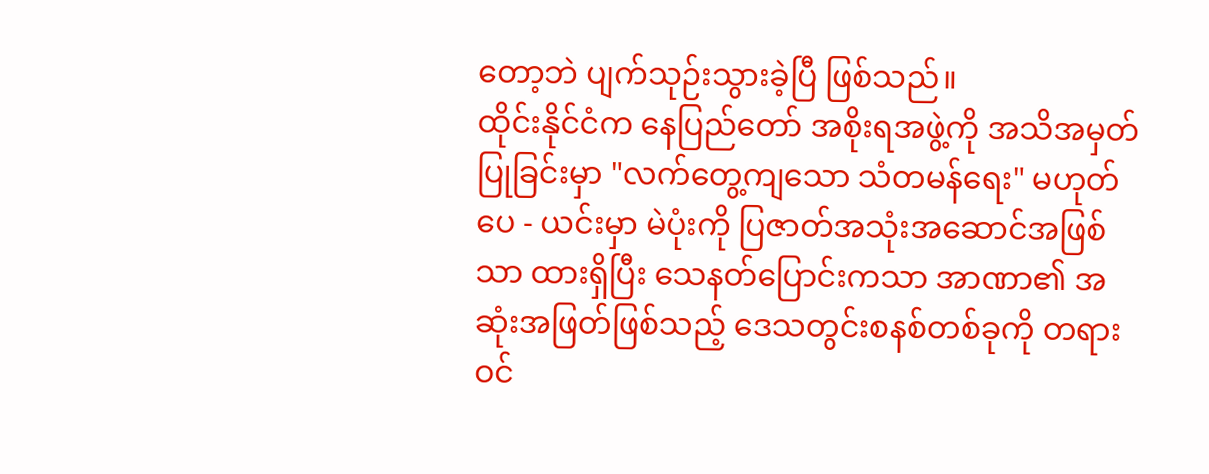တော့ဘဲ ပျက်သုဉ်းသွားခဲ့ပြီ ဖြစ်သည်။
ထိုင်းနိုင်ငံက နေပြည်တော် အစိုးရအဖွဲ့ကို အသိအမှတ်ပြုခြင်းမှာ "လက်တွေ့ကျသော သံတမန်ရေး" မဟုတ်ပေ - ယင်းမှာ မဲပုံးကို ပြဇာတ်အသုံးအဆောင်အဖြစ်သာ ထားရှိပြီး သေနတ်ပြောင်းကသာ အာဏာ၏ အဆုံးအဖြတ်ဖြစ်သည့် ဒေသတွင်းစနစ်တစ်ခုကို တရားဝင်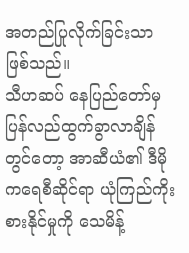အတည်ပြုလိုက်ခြင်းသာ ဖြစ်သည်။
သီဟဆပ် နေပြည်တော်မှ ပြန်လည်ထွက်ခွာလာချိန်တွင်တော့ အာဆီယံ၏ ဒီမိုကရေစီဆိုင်ရာ ယုံကြည်ကိုးစားနိုင်မှုကို သေမိန့်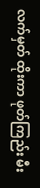လက်မှတ် ထိုးကာ ဖုတ်ကြည်း မီး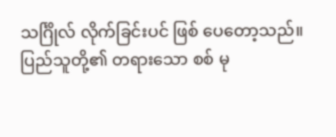သင်္ဂြိုလ် လိုက်ခြင်းပင် ဖြစ် ပေတော့သည်။
ပြည်သူတို့၏ တရားသော စစ် မု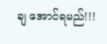ချ အောင်ရမည်!!!